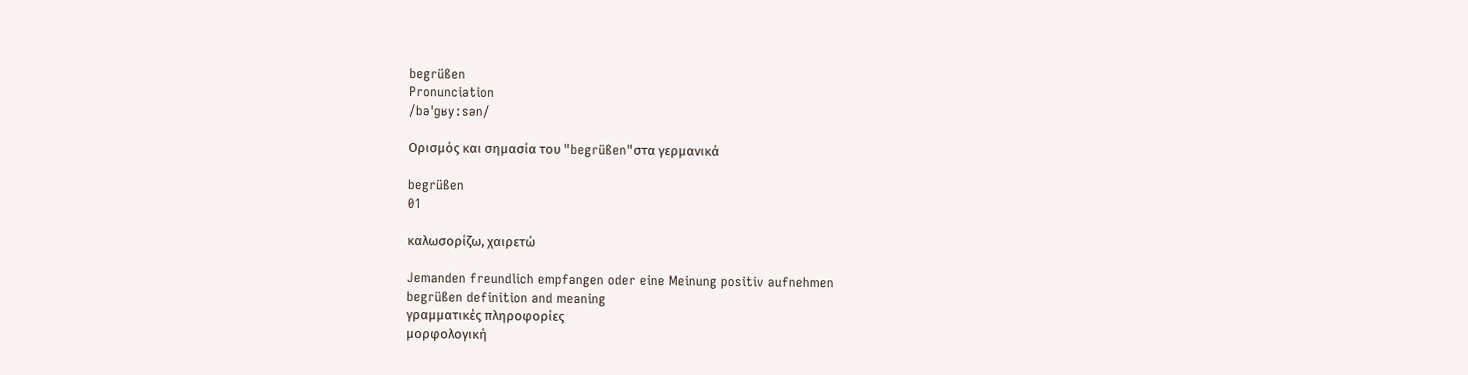begrüßen
Pronunciation
/bəˈɡʁyːsən/

Ορισμός και σημασία του "begrüßen"στα γερμανικά

begrüßen
01

καλωσορίζω, χαιρετώ

Jemanden freundlich empfangen oder eine Meinung positiv aufnehmen
begrüßen definition and meaning
γραμματικές πληροφορίες
μορφολογική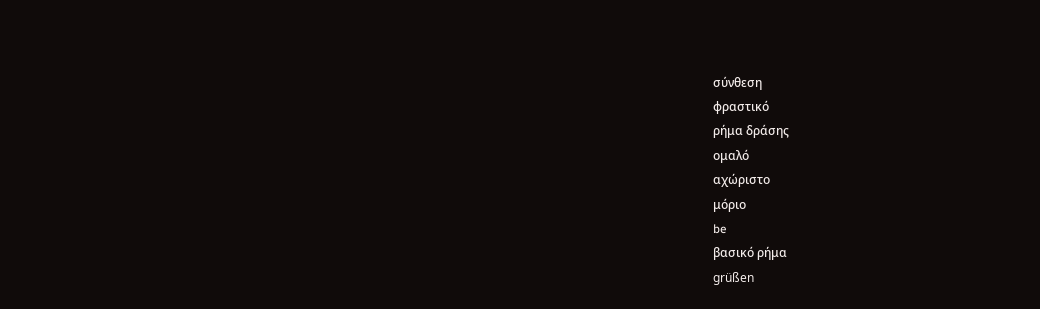σύνθεση
φραστικό
ρήμα δράσης
ομαλό
αχώριστο
μόριο
be
βασικό ρήμα
grüßen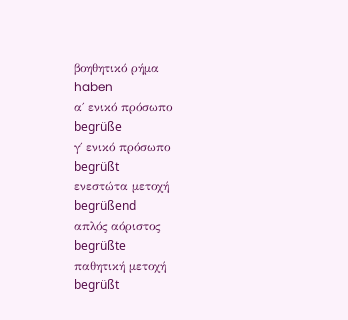βοηθητικό ρήμα
haben
α΄ ενικό πρόσωπο
begrüße
γ΄ ενικό πρόσωπο
begrüßt
ενεστώτα μετοχή
begrüßend
απλός αόριστος
begrüßte
παθητική μετοχή
begrüßt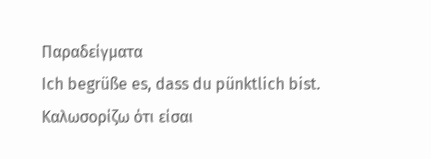Παραδείγματα
Ich begrüße es, dass du pünktlich bist.
Καλωσορίζω ότι είσαι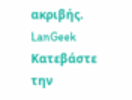ακριβής.
LanGeek
Κατεβάστε την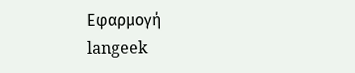Εφαρμογή
langeek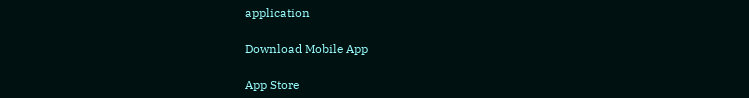application

Download Mobile App

App Store